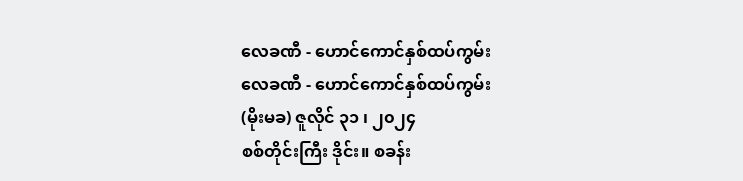လေခဏီ - ဟောင်ကောင်နှစ်ထပ်ကွမ်း
လေခဏီ - ဟောင်ကောင်နှစ်ထပ်ကွမ်း
(မိုးမခ) ဇူလိုင် ၃၁ ၊ ၂၀၂၄
စစ်တိုင်းကြီး ဒိုင်း။ စခန်း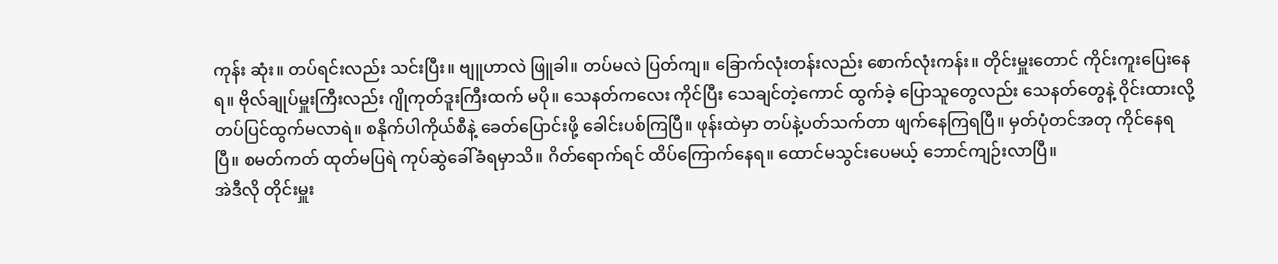ကုန်း ဆုံး။ တပ်ရင်းလည်း သင်းပြီး။ ဗျူဟာလဲ ဖြူခါ။ တပ်မလဲ ပြတ်ကျ။ ခြောက်လုံးတန်းလည်း စောက်လုံးကန်း။ တိုင်းမှူးတောင် ကိုင်းကူးပြေးနေရ။ ဗိုလ်ချုပ်မှူးကြီးလည်း ဂျိုကုတ်ဒူးကြီးထက် မပို။ သေနတ်ကလေး ကိုင်ပြီး သေချင်တဲ့ကောင် ထွက်ခဲ့ ပြောသူတွေလည်း သေနတ်တွေနဲ့ ဝိုင်းထားလို့ တပ်ပြင်ထွက်မလာရဲ။ စနိုက်ပါကိုယ်စီနဲ့ ခေတ်ပြောင်းဖို့ ခေါင်းပစ်ကြပြီ။ ဖုန်းထဲမှာ တပ်နဲ့ပတ်သက်တာ ဖျက်နေကြရပြီ။ မှတ်ပုံတင်အတု ကိုင်နေရပြီ။ စမတ်ကတ် ထုတ်မပြရဲ ကုပ်ဆွဲခေါ်ခံရမှာသိ။ ဂိတ်ရောက်ရင် ထိပ်ကြောက်နေရ။ ထောင်မသွင်းပေမယ့် ဘောင်ကျဉ်းလာပြီ။
အဲဒီလို တိုင်းမှူး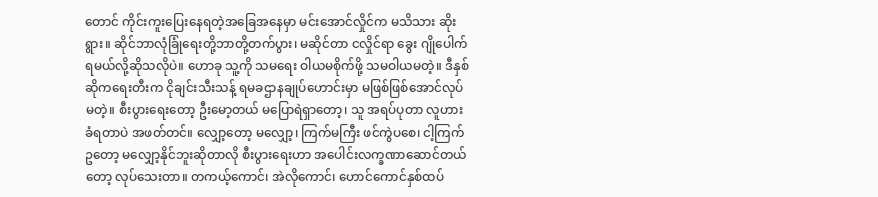တောင် ကိုင်းကူးပြေးနေရတဲ့အခြေအနေမှာ မင်းအောင်လှိုင်က မသိသား ဆိုးရွား။ ဆိုင်ဘာလုံခြုံရေးတို့ဘာတို့တက်ပွား၊ မဆိုင်တာ ငလှိုင်ရာ ခွေး ဂျိုပေါက်ရမယ်လို့ဆိုသလိုပဲ။ ဟောခု သူ့ကို သမရေး ဝါယမစိုက်ဖို့ သမဝါယမတဲ့။ ဒီနှစ် ဆိုကရေးတီးက ငိုချင်းသီးသန့် ရမခဌာနချုပ်ဟောင်းမှာ မဖြစ်ဖြစ်အောင်လုပ်မတဲ့။ စီးပွားရေးတော့ ဦးမော့တယ် မပြောရဲရှာတော့၊ သူ အရပ်ပုတာ လူဟားခံရတာပဲ အဖတ်တင်။ လျှော့တော့ မလျှော့၊ ကြက်မကြီး ဖင်ကွဲပစေ၊ ငါ့ကြက်ဥတော့ မလျှော့နိုင်ဘူးဆိုတာလို စီးပွားရေးဟာ အပေါင်းလက္ခဏာဆောင်တယ်တော့ လုပ်သေးတာ။ တကယ့်ကောင်၊ အဲလိုကောင်၊ ဟောင်ကောင်နှစ်ထပ်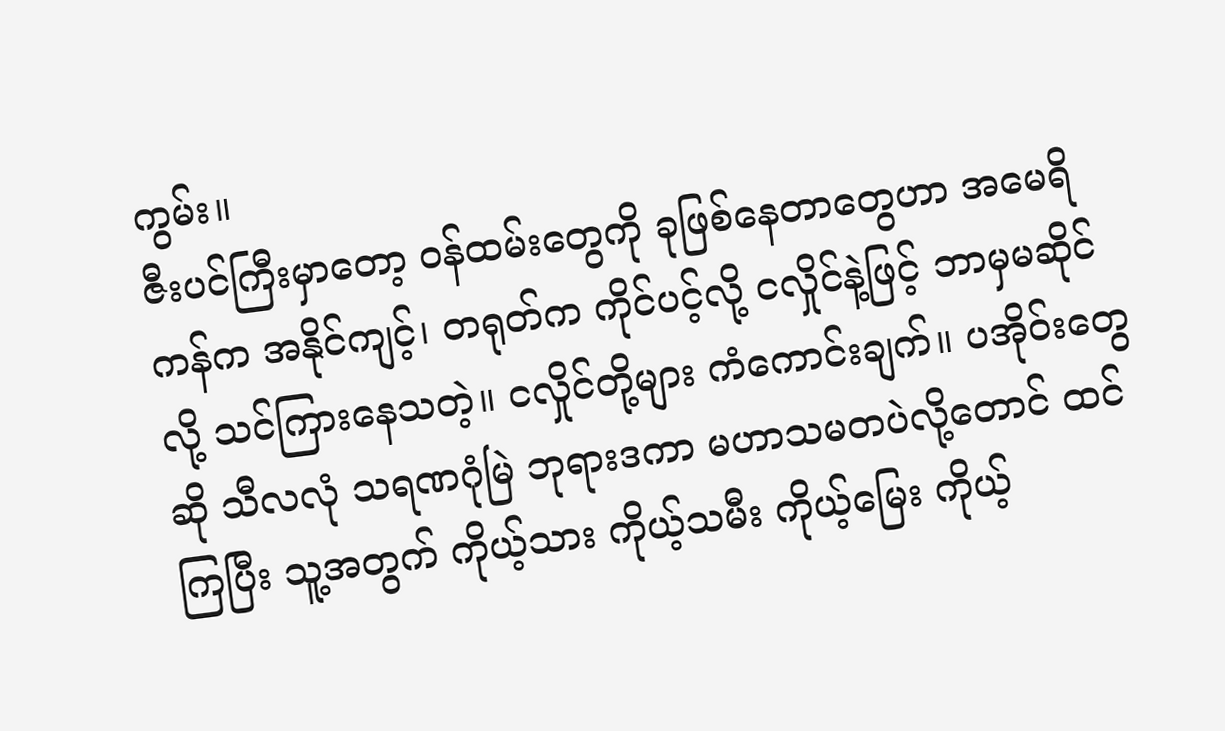ကွမ်း။
ဇီးပင်ကြီးမှာတော့ ဝန်ထမ်းတွေကို ခုဖြစ်နေတာတွေဟာ အမေရိကန်က အနိုင်ကျင့်၊ တရုတ်က ကိုင်ပင့်လို့ ငလှိုင်နဲ့ဖြင့် ဘာမှမဆိုင်လို့ သင်ကြားနေသတဲ့။ ငလှိုင်တို့များ ကံကောင်းချက်။ ပအိုဝ်းတွေဆို သီလလုံ သရဏဂုံမြဲ ဘုရားဒကာ မဟာသမတပဲလို့တောင် ထင်ကြပြီး သူ့အတွက် ကိုယ့်သား ကိုယ့်သမီး ကိုယ့်မြေး ကိုယ့်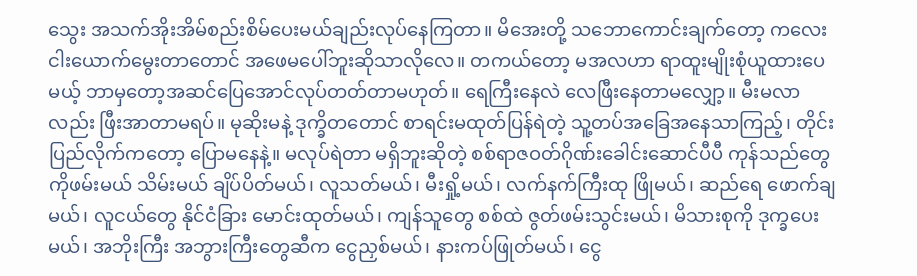သွေး အသက်အိုးအိမ်စည်းစိမ်ပေးမယ်ချည်းလုပ်နေကြတာ။ မိအေးတို့ သဘောကောင်းချက်တော့ ကလေးငါးယောက်မွေးတာတောင် အဖေမပေါ်ဘူးဆိုသာလိုလေ။ တကယ်တော့ မအလဟာ ရာထူးမျိုးစုံယူထားပေမယ့် ဘာမှတော့အဆင်ပြေအောင်လုပ်တတ်တာမဟုတ်။ ရေကြီးနေလဲ လေဖြီးနေတာမလျှော့။ မီးမလာလည်း ဖြီးအာတာမရပ်။ မုဆိုးမနဲ့ ဒုက္ခိတတောင် စာရင်းမထုတ်ပြန်ရဲတဲ့ သူ့တပ်အခြေအနေသာကြည့်၊ တိုင်းပြည်လိုက်ကတော့ ပြောမနေနဲ့။ မလုပ်ရဲတာ မရှိဘူးဆိုတဲ့ စစ်ရာဇဝတ်ဂိုဏ်းခေါင်းဆောင်ပီပီ ကုန်သည်တွေကိုဖမ်းမယ် သိမ်းမယ် ချိပ်ပိတ်မယ်၊ လူသတ်မယ်၊ မီးရှို့မယ်၊ လက်နက်ကြီးထု ဖြိုမယ်၊ ဆည်ရေ ဖောက်ချမယ်၊ လူငယ်တွေ နိုင်ငံခြား မောင်းထုတ်မယ်၊ ကျန်သူတွေ စစ်ထဲ ဇွတ်ဖမ်းသွင်းမယ်၊ မိသားစုကို ဒုက္ခပေးမယ်၊ အဘိုးကြီး အဘွားကြီးတွေဆီက ငွေညှစ်မယ်၊ နားကပ်ဖြုတ်မယ်၊ ငွေ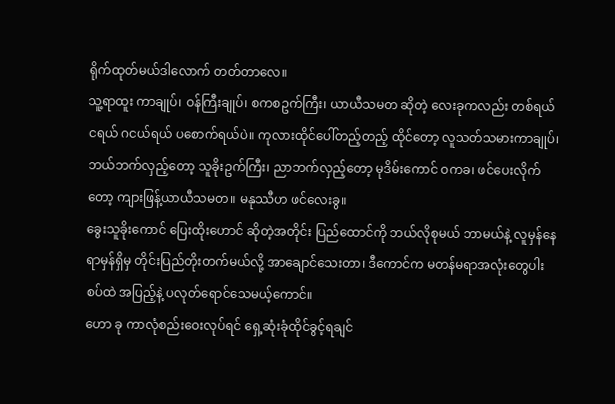ရိုက်ထုတ်မယ်ဒါလောက် တတ်တာလေ။
သူ့ရာထူး ကာချုပ်၊ ဝန်ကြီးချုပ်၊ စကစဥက်ကြီး၊ ယာယီသမတ ဆိုတဲ့ လေးခုကလည်း တစ်ရယ် ငရယ် ဂငယ်ရယ် ပစောက်ရယ်ပဲ။ ကုလားထိုင်ပေါ်တည့်တည့် ထိုင်တော့ လူသတ်သမားကာချုပ်၊ ဘယ်ဘက်လှည့်တော့ သူခိုးဥက်ကြီး၊ ညာဘက်လှည့်တော့ မုဒိမ်းကောင် ဝကခ၊ ဖင်ပေးလိုက်တော့ ကျားဖြန့်ယာယီသမတ။ မနုဿီဟ ဖင်လေးခွ။
ခွေးသူခိုးကောင် ပြေးထိုးဟောင် ဆိုတဲ့အတိုင်း ပြည်ထောင်ကို ဘယ်လိုစုမယ် ဘာမယ်နဲ့ လူမှန်နေရာမှန်ရှိမှ တိုင်းပြည်တိုးတက်မယ်လို့ အာချောင်သေးတာ၊ ဒီကောင်က မတန်မရာအလုံးတွေပါးစပ်ထဲ အပြည့်နဲ့ ပလုတ်ရောင်သေမယ့်ကောင်။
ဟော ခု ကာလုံစည်းဝေးလုပ်ရင် ရှေ့ဆုံးခုံထိုင်ခွင့်ရချင်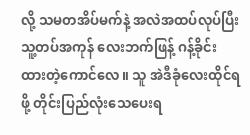လို့ သမတအိပ်မက်နဲ့ အလဲအထပ်လုပ်ပြီး သူ့တပ်အကုန် လေးဘက်ဖြန့် ဂန့်ခိုင်းထားတဲ့ကောင်လေ။ သူ အဲဒီခုံလေးထိုင်ရဖို့ တိုင်းပြည်လုံးသေပေးရ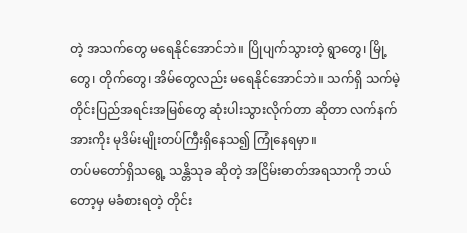တဲ့ အသက်တွေ မရေနိုင်အောင်ဘဲ။ ပြိုပျက်သွားတဲ့ ရွာတွေ၊ မြို့တွေ၊ တိုက်တွေ၊ အိမ်တွေလည်း မရေနိုင်အောင်ဘဲ။ သက်ရှိ သက်မဲ့ တိုင်းပြည်အရင်းအမြစ်တွေ ဆုံးပါးသွားလိုက်တာ ဆိုတာ လက်နက်အားကိုး မုဒိမ်းမျိုးတပ်ကြီးရှိနေသ၍ ကြုံနေရမှာ။
တပ်မတော်ရှိသရွေ့ သန္တိသုခ ဆိုတဲ့ အငြိမ်းဓာတ်အရသာကို ဘယ်တော့မှ မခံစားရတဲ့ တိုင်း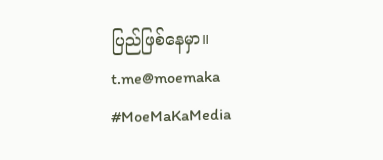ပြည်ဖြစ်နေမှာ။
t.me@moemaka
#MoeMaKaMedia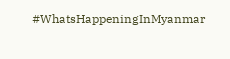#WhatsHappeningInMyanmar